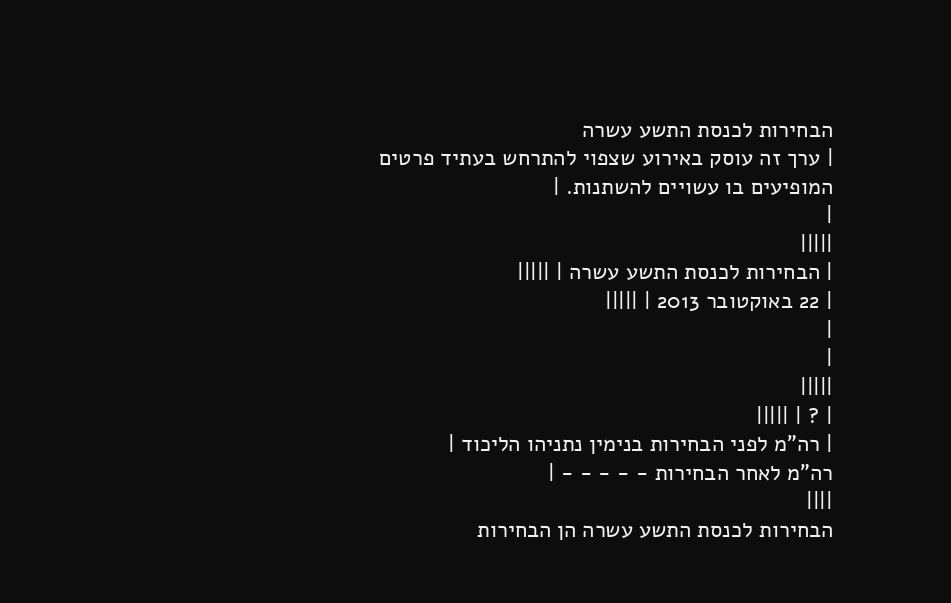הבחירות לכנסת התשע עשרה
| ערך זה עוסק באירוע שצפוי להתרחש בעתיד פרטים המופיעים בו עשויים להשתנות. |
|
|||||
| הבחירות לכנסת התשע עשרה | |||||
| 22 באוקטובר 2013 | |||||
|
|
|||||
| ? | |||||
| רה"מ לפני הבחירות בנימין נתניהו הליכוד |
רה"מ לאחר הבחירות - - - - - |
||||
הבחירות לכנסת התשע עשרה הן הבחירות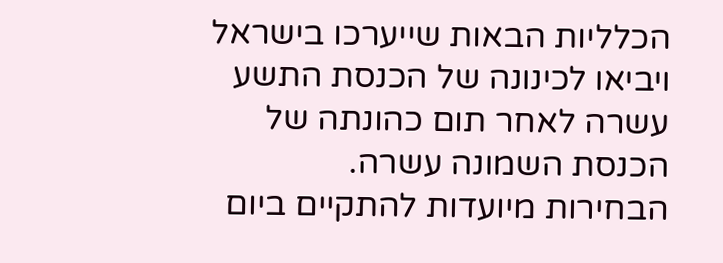הכלליות הבאות שייערכו בישראל ויביאו לכינונה של הכנסת התשע עשרה לאחר תום כהונתה של הכנסת השמונה עשרה.
הבחירות מיועדות להתקיים ביום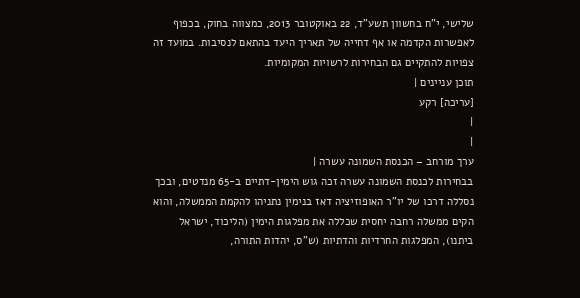שלישי, י"ח בחשוון תשע"ד, 22 באוקטובר 2013, כמצווה בחוק, בכפוף לאפשרות הקדמה או אף דחייה של תאריך היעד בהתאם לנסיבות. במועד זה צפויות להתקיים גם הבחירות לרשויות המקומיות.
תוכן עניינים |
[עריכה] רקע
|
|
ערך מורחב – הכנסת השמונה עשרה |
בבחירות לכנסת השמונה עשרה זכה גוש הימין-דתיים ב-65 מנדטים, ובכך נסללה דרכו של יו"ר האופוזיציה דאז בנימין נתניהו להקמת הממשלה, והוא הקים ממשלה רחבה יחסית שכללה את מפלגות הימין (הליכוד, ישראל ביתנו), המפלגות החרדיות והדתיות (ש"ס, יהדות התורה,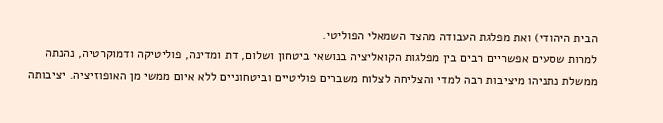הבית היהודי) ואת מפלגת העבודה מהצד השמאלי הפוליטי.
למרות שסעים אפשריים רבים בין מפלגות הקואליציה בנושאי ביטחון ושלום, דת ומדינה, פוליטיקה ודמוקרטיה, נהנתה ממשלת נתניהו מיציבות רבה למדי והצליחה לצלוח משברים פוליטיים וביטחוניים ללא איום ממשי מן האופוזיציה. יציבותה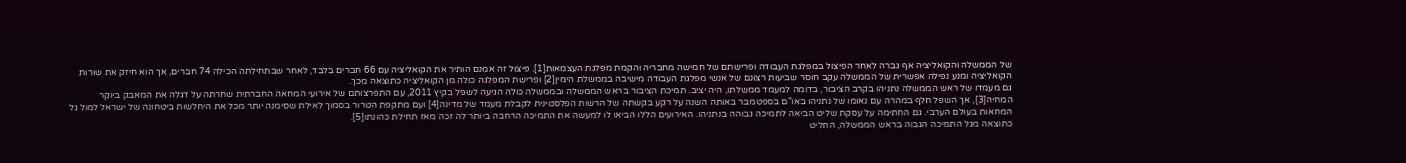של הממשלה והקואליציה אף גברה לאחר הפיצול במפלגת העבודה ופרישתם של חמישה מחבריה והקמת מפלגת העצמאות[1]. פיצול זה אמנם הותיר את הקואליציה עם 66 חברים בלבד, לאחר שבתחילתה הכילה 74 חברים, אך הוא חיזק את שורות הקואליציה ומנע נפילה אפשרית של הממשלה עקב חוסר שביעות רצונם של אנשי מפלגת העבודה מישיבה בממשלת הימין[2] ופרישת המפלגה כולה מן הקואליציה כתוצאה מכך.
גם מעמדו של ראש הממשלה נתניהו בקרב הציבור, בדומה למעמד ממשלתו, היה יציב. תמיכת הציבור בראש הממשלה ובממשלה כולה הגיעה לשפל בקיץ 2011, עם התפרצותם של אירועי המחאה החברתית שחרתה על דגלה את המאבק ביוקר המחיה[3], אך השפל חלף במהרה עם נאומו של נתניהו באו"ם בספטמבר באותה השנה על רקע בקשתה של הרשות הפלסטינית לקבלת מעמד של מדינה[4] ועם מתקפת הטרור בסמוך לאילת שסימנה יותר מכל את היחלשות ביטחונה של ישראל למול גל המחאות בעולם הערבי. גם החתימה על עסקת שליט הביאה לתמיכה גבוהה בנתניהו. האירועים הללו הביאו לו למעשה את התמיכה הרחבה ביותר לה זכה מאז תחילת כהונתו[5].
כתוצאה מגל התמיכה הגבוה בראש הממשלה, החליט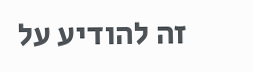זה להודיע על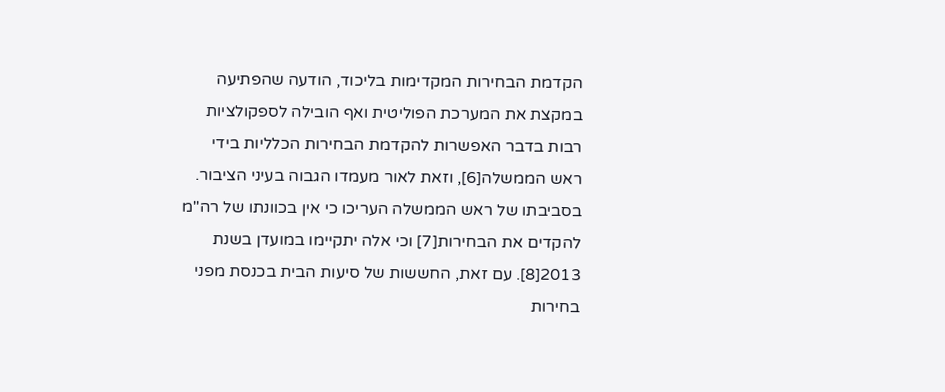הקדמת הבחירות המקדימות בליכוד, הודעה שהפתיעה במקצת את המערכת הפוליטית ואף הובילה לספקולציות רבות בדבר האפשרות להקדמת הבחירות הכלליות בידי ראש הממשלה[6], וזאת לאור מעמדו הגבוה בעיני הציבור. בסביבתו של ראש הממשלה העריכו כי אין בכוונתו של רה"מ להקדים את הבחירות[7] וכי אלה יתקיימו במועדן בשנת 2013[8]. עם זאת, החששות של סיעות הבית בכנסת מפני בחירות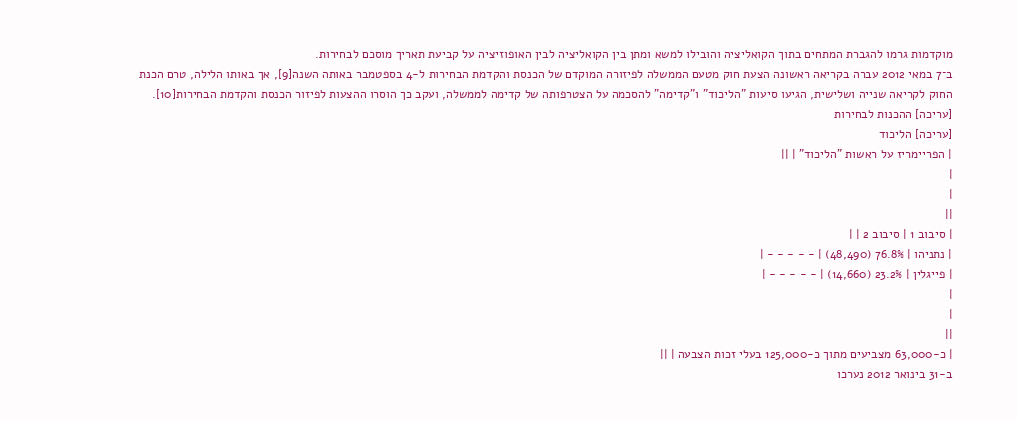מוקדמות גרמו להגברת המתחים בתוך הקואליציה והובילו למשא ומתן בין הקואליציה לבין האופוזיציה על קביעת תאריך מוסכם לבחירות.
ב־7 במאי 2012 עברה בקריאה ראשונה הצעת חוק מטעם הממשלה לפיזורה המוקדם של הכנסת והקדמת הבחירות ל-4 בספטמבר באותה השנה[9], אך באותו הלילה, טרם הכנת החוק לקריאה שנייה ושלישית, הגיעו סיעות "הליכוד" ו"קדימה" להסכמה על הצטרפותה של קדימה לממשלה, ועקב כך הוסרו ההצעות לפיזור הכנסת והקדמת הבחירות[10].
[עריכה] ההכנות לבחירות
[עריכה] הליכוד
| הפריימריז על ראשות "הליכוד" | ||
|
|
||
| סיבוב 1 | סיבוב 2 | |
| נתניהו | 76.8% (48,490) | - - - - - |
| פייגלין | 23.2% (14,660) | - - - - - |
|
|
||
| כ-63,000 מצביעים מתוך כ-125,000 בעלי זכות הצבעה | ||
ב-31 בינואר 2012 נערכו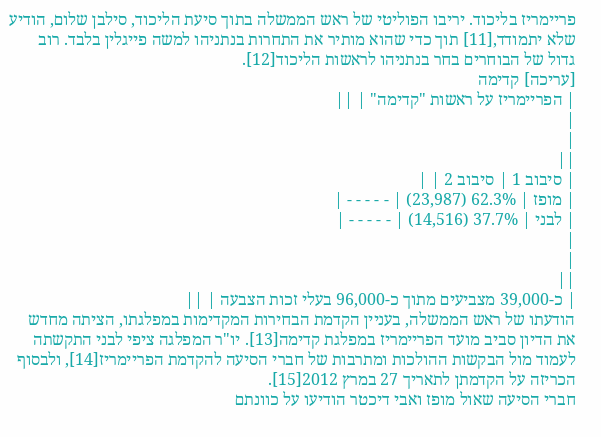פריימריז בליכוד. יריבו הפוליטי של ראש הממשלה בתוך סיעת הליכוד, סילבן שלום, הודיע שלא יתמודד,[11] תוך כדי שהוא מותיר את התחרות בנתניהו למשה פייגלין בלבד. רוב גדול של הבוחרים בחר בנתניהו לראשות הליכוד[12].
[עריכה] קדימה
| הפריימריז על ראשות "קדימה" | ||
|
|
||
| סיבוב 1 | סיבוב 2 | |
| מופז | 62.3% (23,987) | - - - - - |
| לבני | 37.7% (14,516) | - - - - - |
|
|
||
| כ-39,000 מצביעים מתוך כ-96,000 בעלי זכות הצבעה | ||
הודעתו של ראש הממשלה, בעניין הקדמת הבחירות המקדימות במפלגתו, הציתה מחדש את הדיון סביב מועד הפריימריז במפלגת קדימה[13]. יו"ר המפלגה ציפי לבני התקשתה לעמוד מול הבקשות ההולכות ומתרבות של חברי הסיעה להקדמת הפריימריז[14], ולבסוף הכריזה על הקדמתן לתאריך 27 במרץ 2012[15].
חברי הסיעה שאול מופז ואבי דיכטר הודיעו על כוונתם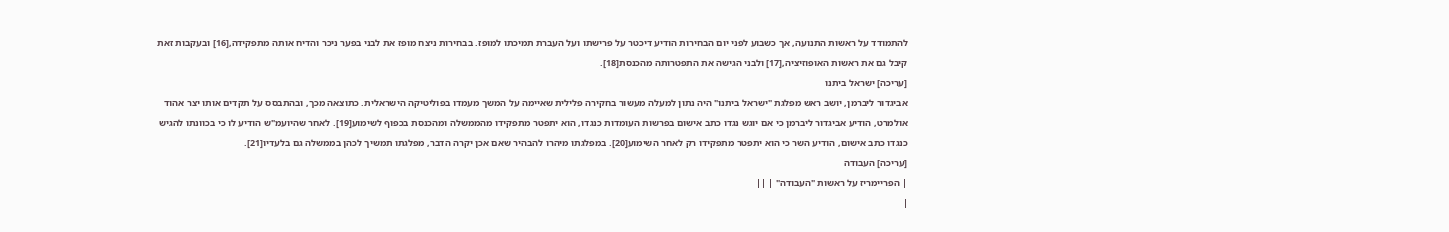להתמודד על ראשות התנועה, אך כשבוע לפני יום הבחירות הודיע דיכטר על פרישתו ועל העברת תמיכתו למופז. בבחירות ניצח מופז את לבני בפער ניכר והדיח אותה מתפקידה,[16] ובעקבות זאת קיבל גם את ראשות האופוזיציה,[17] ולבני הגישה את התפטרותה מהכנסת[18].
[עריכה] ישראל ביתנו
אביגדור ליברמן, יושב ראש מפלגת "ישראל ביתנו" היה נתון למעלה מעשור בחקירה פלילית שאיימה על המשך מעמדו בפוליטיקה הישראלית. כתוצאה מכך, ובהתבסס על תקדים אותו יצר אהוד אולמרט, הודיע אביגדור ליברמן כי אם יוגש נגדו כתב אישום בפרשות העומדות כנגדו, הוא יתפטר מתפקידו מהממשלה ומהכנסת בכפוף לשימוע[19]. לאחר שהיועמ"ש הודיע לו כי בכוונתו להגיש כנגדו כתב אישום, הודיע השר כי הוא יתפטר מתפקידו רק לאחר השימוע[20]. במפלגתו מיהרו להבהיר שאם אכן יקרה הדבר, מפלגתו תמשיך לכהן בממשלה גם בלעדיו[21].
[עריכה] העבודה
| הפריימריז על ראשות "העבודה" | ||
|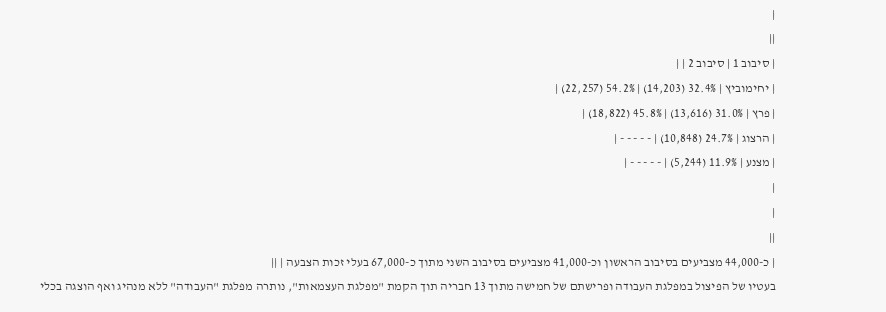|
||
| סיבוב 1 | סיבוב 2 | |
| יחימוביץ | 32.4% (14,203) | 54.2% (22,257) |
| פרץ | 31.0% (13,616) | 45.8% (18,822) |
| הרצוג | 24.7% (10,848) | - - - - - |
| מצנע | 11.9% (5,244) | - - - - - |
|
|
||
| כ-44,000 מצביעים בסיבוב הראשון וכ-41,000 מצביעים בסיבוב השני מתוך כ-67,000 בעלי זכות הצבעה | ||
בעטיו של הפיצול במפלגת העבודה ופרישתם של חמישה מתוך 13 חבריה תוך הקמת "מפלגת העצמאות", נותרה מפלגת "העבודה" ללא מנהיג ואף הוצגה בכלי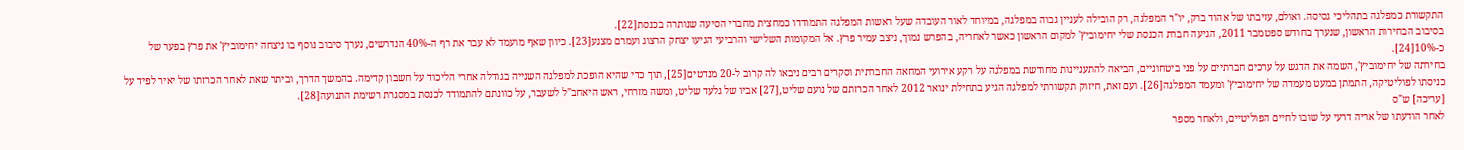התקשורת כמפלגה בתהליכי גסיסה. ואולם, עזיבתו של אהוד ברק, יו"ר המפלגה, רק הובילה לעניין גבוה במפלגה, במיוחד לאור העובדה שעל ראשות המפלגה התמודדו כמחצית מחברי הסיעה שנותרה בכנסת[22].
בסיבוב הבחירות הראשון, שנערך בחודש ספטמבר 2011, הגיעה חברת הכנסת שלי יחימוביץ' למקום הראשון כאשר לאחריה, בהפרש נמוך, ניצב עמיר פרץ. אל המקומות השלישי והרביעי הגיעו יצחק הרצוג ועמרם מצנע[23]. כיוון שאף מועמד לא עבר את רף ה-40% הנדרשים, נערך סיבוב נוסף בו ניצחה יחימוביץ' את פרץ בפער של כ-10%[24].
בחירתה של יחימוביץ', השמה את הדגש על ערכים חברתיים על פני ביטחוניים, הביאה להתעניינות מחודשת במפלגה על רקע אירועי המחאה החברתית וסקרים רבים ניבאו לה קרוב ל-20 מנדטים[25], תוך כדי שהיא הופכת למפלגה השנייה בגודלה אחרי הליכוד על חשבון קדימה. בהמשך הדרך, וביתר שאת לאחר הכרזתו של יאיר לפיד על כניסתו לפוליטיקה, התמתן במעט מעמדה של יחימוביץ' ומעמד המפלגה[26]. ועם זאת, חיזוק תקשורתי למפלגה הגיע בתחילת ינואר 2012 לאחר הכרזתם של נועם שליט,[27] אביו של גלעד שליט, ומשה מזרחי, ראש היאחב"ל לשעבר, על כוונתם להתמודד לכנסת במסגרת רשימת התנועה[28].
[עריכה] ש"ס
לאחר הודעתו של אריה דרעי על שובו לחיים הפוליטיים, ולאחר מספר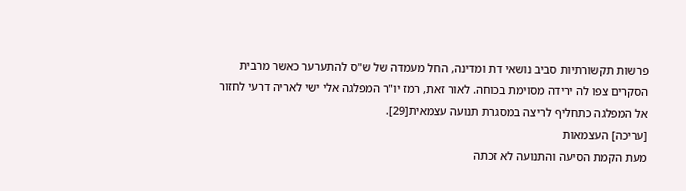פרשות תקשורתיות סביב נושאי דת ומדינה, החל מעמדה של ש"ס להתערער כאשר מרבית הסקרים צפו לה ירידה מסוימת בכוחה. לאור זאת, רמז יו"ר המפלגה אלי ישי לאריה דרעי לחזור אל המפלגה כתחליף לריצה במסגרת תנועה עצמאית[29].
[עריכה] העצמאות
מעת הקמת הסיעה והתנועה לא זכתה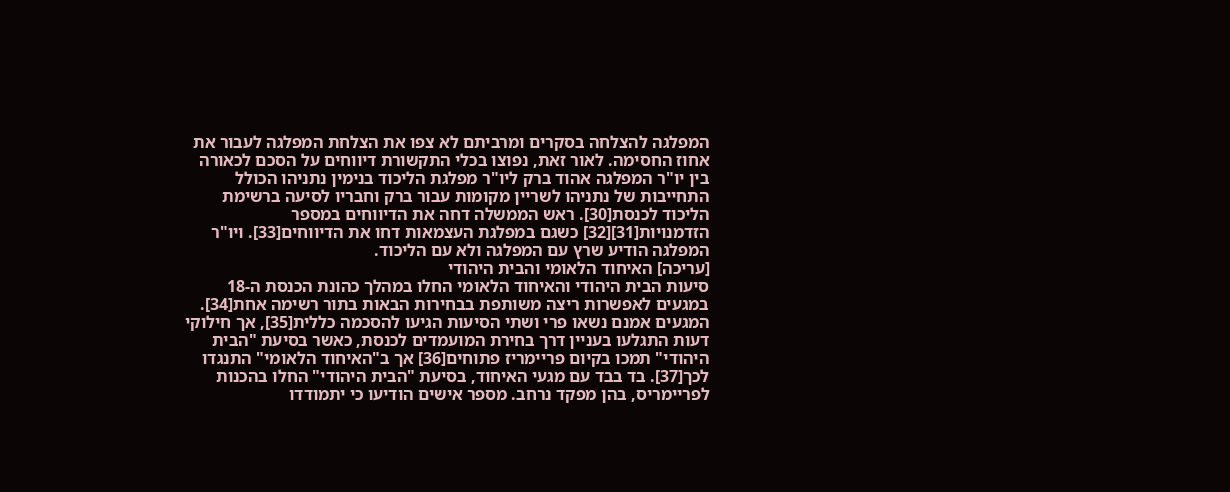המפלגה להצלחה בסקרים ומרביתם לא צפו את הצלחת המפלגה לעבור את אחוז החסימה. לאור זאת, נפוצו בכלי התקשורת דיווחים על הסכם לכאורה בין יו"ר המפלגה אהוד ברק ליו"ר מפלגת הליכוד בנימין נתניהו הכולל התחייבות של נתניהו לשריין מקומות עבור ברק וחבריו לסיעה ברשימת הליכוד לכנסת[30]. ראש הממשלה דחה את הדיווחים במספר הזדמנויות[31][32] כשגם במפלגת העצמאות דחו את הדיווחים[33]. ויו"ר המפלגה הודיע שרץ עם המפלגה ולא עם הליכוד.
[עריכה] האיחוד הלאומי והבית היהודי
סיעות הבית היהודי והאיחוד הלאומי החלו במהלך כהונת הכנסת ה-18 במגעים לאפשרות ריצה משותפת בבחירות הבאות בתור רשימה אחת[34]. המגעים אמנם נשאו פרי ושתי הסיעות הגיעו להסכמה כללית[35], אך חילוקי דעות התגלעו בעניין דרך בחירת המועמדים לכנסת, כאשר בסיעת "הבית היהודי" תמכו בקיום פריימריז פתוחים[36] אך ב"האיחוד הלאומי" התנגדו לכך[37]. בד בבד עם מגעי האיחוד, בסיעת "הבית היהודי" החלו בהכנות לפריימריס, בהן מפקד נרחב. מספר אישים הודיעו כי יתמודדו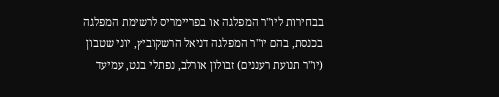בבחירות ליו"ר המפלגה או בפריימריס לרשימת המפלגה בכנסת, בהם יו"ר המפלגה דניאל הרשקוביץ, יוני שטבון (יו"ר תנועת רעננים) זבולון אורלב, נפתלי בנט, עמיעד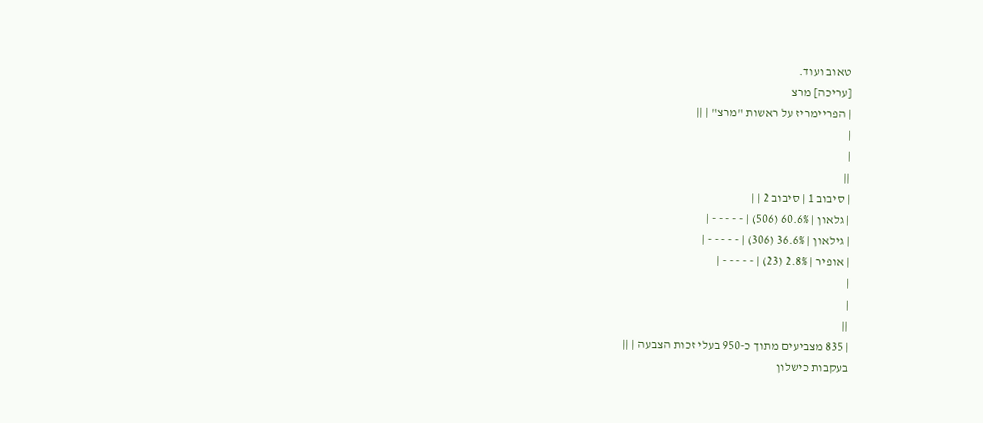טאוב ועוד.
[עריכה] מרצ
| הפריימריז על ראשות "מרצ" | ||
|
|
||
| סיבוב 1 | סיבוב 2 | |
| גלאון | 60.6% (506) | - - - - - |
| גילאון | 36.6% (306) | - - - - - |
| אופיר | 2.8% (23) | - - - - - |
|
|
||
| 835 מצביעים מתוך כ-950 בעלי זכות הצבעה | ||
בעקבות כישלון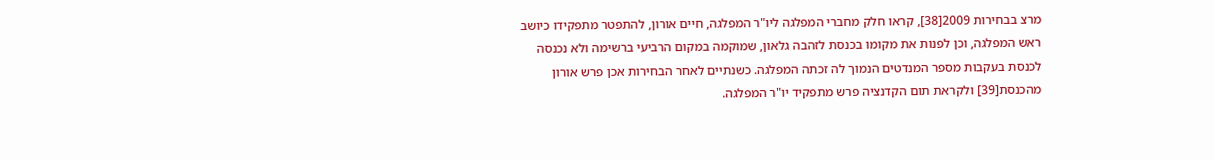מרצ בבחירות 2009[38], קראו חלק מחברי המפלגה ליו"ר המפלגה, חיים אורון, להתפטר מתפקידו כיושב ראש המפלגה, וכן לפנות את מקומו בכנסת לזהבה גלאון, שמוקמה במקום הרביעי ברשימה ולא נכנסה לכנסת בעקבות מספר המנדטים הנמוך לה זכתה המפלגה. כשנתיים לאחר הבחירות אכן פרש אורון מהכנסת[39] ולקראת תום הקדנציה פרש מתפקיד יו"ר המפלגה.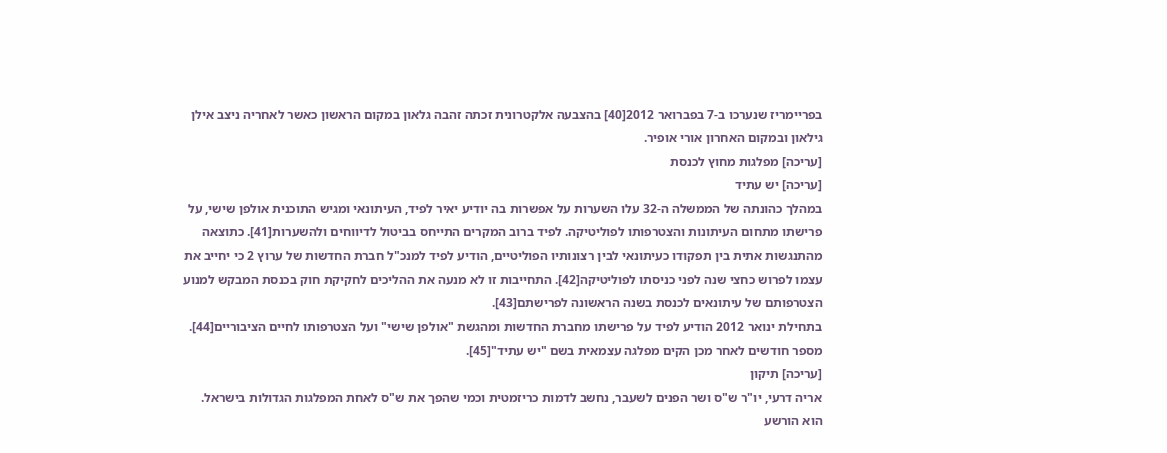בפריימריז שנערכו ב-7 בפברואר 2012[40] בהצבעה אלקטרונית זכתה זהבה גלאון במקום הראשון כאשר לאחריה ניצב אילן גילאון ובמקום האחרון אורי אופיר.
[עריכה] מפלגות מחוץ לכנסת
[עריכה] יש עתיד
במהלך כהונתה של הממשלה ה-32 עלו השערות על אפשרות בה יודיע יאיר לפיד, העיתונאי ומגיש התוכנית אולפן שישי, על פרישתו מתחום העיתונות והצטרפותו לפוליטיקה. לפיד ברוב המקרים התייחס בביטול לדיווחים ולהשערות[41]. כתוצאה מהתנגשות אתית בין תפקודו כעיתונאי לבין רצונותיו הפוליטיים, הודיע לפיד למנכ"ל חברת החדשות של ערוץ 2 כי יחייב את עצמו לפרוש כחצי שנה לפני כניסתו לפוליטיקה[42]. התחייבות זו לא מנעה את ההליכים לחקיקת חוק בכנסת המבקש למנוע הצטרפותם של עיתונאים לכנסת בשנה הראשונה לפרישתם[43].
בתחילת ינואר 2012 הודיע לפיד על פרישתו מחברת החדשות ומהגשת "אולפן שישי" ועל הצטרפותו לחיים הציבוריים[44]. מספר חודשים לאחר מכן הקים מפלגה עצמאית בשם "יש עתיד"[45].
[עריכה] תיקון
אריה דרעי, יו"ר ש"ס ושר הפנים לשעבר, נחשב לדמות כריזמטית וכמי שהפך את ש"ס לאחת המפלגות הגדולות בישראל.
הוא הורשע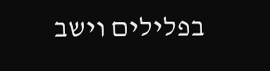בפלילים וישב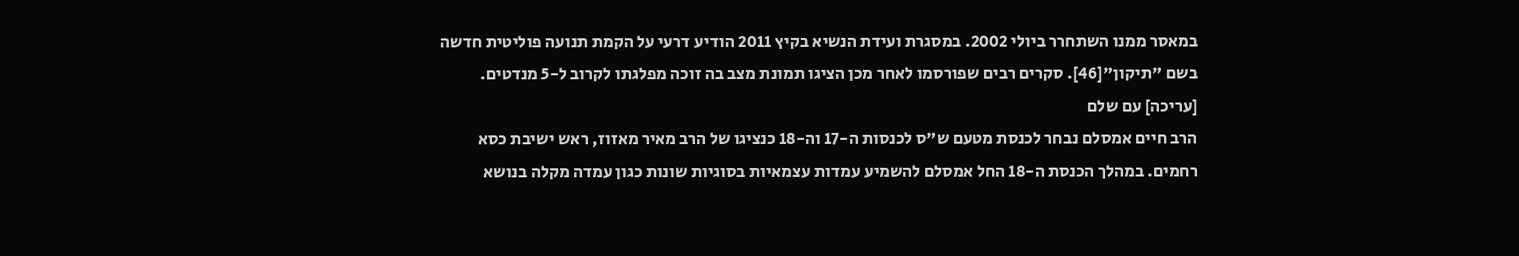במאסר ממנו השתחרר ביולי 2002. במסגרת ועידת הנשיא בקיץ 2011 הודיע דרעי על הקמת תנועה פוליטית חדשה בשם "תיקון"[46]. סקרים רבים שפורסמו לאחר מכן הציגו תמונת מצב בה זוכה מפלגתו לקרוב ל-5 מנדטים.
[עריכה] עם שלם
הרב חיים אמסלם נבחר לכנסת מטעם ש"ס לכנסות ה-17 וה-18 כנציגו של הרב מאיר מאזוז, ראש ישיבת כסא רחמים. במהלך הכנסת ה-18 החל אמסלם להשמיע עמדות עצמאיות בסוגיות שונות כגון עמדה מקלה בנושא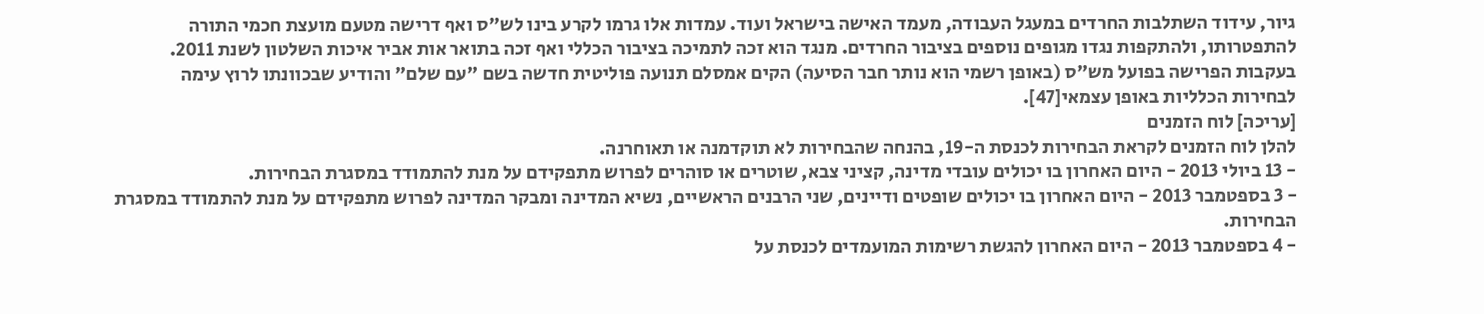גיור, עידוד השתלבות החרדים במעגל העבודה, מעמד האישה בישראל ועוד. עמדות אלו גרמו לקרע בינו לש"ס ואף דרישה מטעם מועצת חכמי התורה להתפטרותו, ולהתקפות נגדו מגופים נוספים בציבור החרדים. מנגד הוא זכה לתמיכה בציבור הכללי ואף זכה בתואר אות אביר איכות השלטון לשנת 2011.
בעקבות הפרישה בפועל מש"ס (באופן רשמי הוא נותר חבר הסיעה) הקים אמסלם תנועה פוליטית חדשה בשם "עם שלם" והודיע שבכוונתו לרוץ עימה לבחירות הכלליות באופן עצמאי[47].
[עריכה] לוח הזמנים
להלן לוח הזמנים לקראת הבחירות לכנסת ה-19, בהנחה שהבחירות לא תוקדמנה או תאוחרנה.
- 13 ביולי 2013 - היום האחרון בו יכולים עובדי מדינה, קציני צבא, שוטרים או סוהרים לפרוש מתפקידם על מנת להתמודד במסגרת הבחירות.
- 3 בספטמבר 2013 - היום האחרון בו יכולים שופטים ודיינים, שני הרבנים הראשיים, נשיא המדינה ומבקר המדינה לפרוש מתפקידם על מנת להתמודד במסגרת הבחירות.
- 4 בספטמבר 2013 - היום האחרון להגשת רשימות המועמדים לכנסת על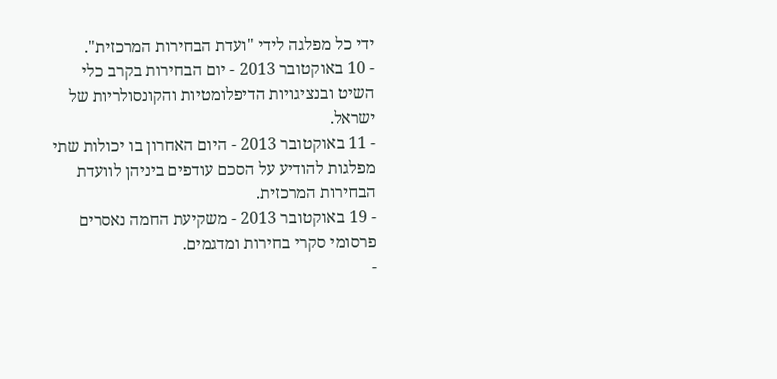ידי כל מפלגה לידי "ועדת הבחירות המרכזית".
- 10 באוקטובר 2013 - יום הבחירות בקרב כלי השיט ובנציגויות הדיפלומטיות והקונסולריות של ישראל.
- 11 באוקטובר 2013 - היום האחרון בו יכולות שתי מפלגות להודיע על הסכם עודפים ביניהן לוועדת הבחירות המרכזית.
- 19 באוקטובר 2013 - משקיעת החמה נאסרים פרסומי סקרי בחירות ומדגמים.
-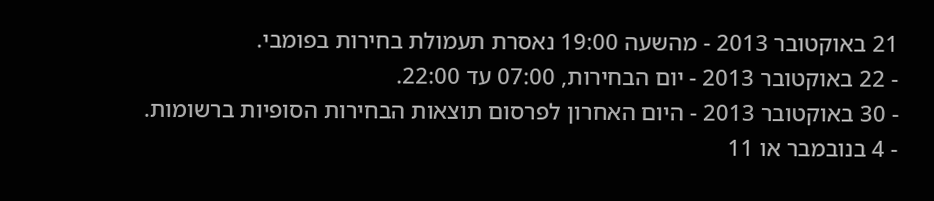21 באוקטובר 2013 - מהשעה 19:00 נאסרת תעמולת בחירות בפומבי.
- 22 באוקטובר 2013 - יום הבחירות, 07:00 עד 22:00.
- 30 באוקטובר 2013 - היום האחרון לפרסום תוצאות הבחירות הסופיות ברשומות.
- 4 בנובמבר או 11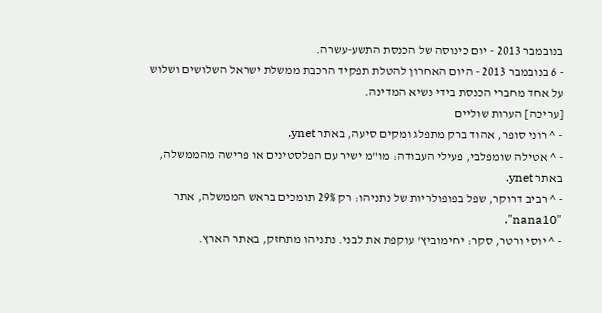בנובמבר 2013 - יום כינוסה של הכנסת התשע-עשרה.
- 6 בנובמבר 2013 - היום האחרון להטלת תפקיד הרכבת ממשלת ישראל השלושים ושלוש על אחד מחברי הכנסת בידי נשיא המדינה.
[עריכה] הערות שוליים
- ^ רוני סופר, אהוד ברק מתפלג ומקים סיעה, באתר ynet.
- ^ אטילה שומפלבי, פעילי העבודה: מו"מ ישיר עם הפלסטינים או פרישה מהממשלה, באתר ynet.
- ^ רביב דרוקר, שפל בפופולריות של נתניהו: רק 29% תומכים בראש הממשלה, אתר "nana10".
- ^ יוסי ורטר, סקר: יחימוביץ' עוקפת את לבני. נתניהו מתחזק, באתר הארץ.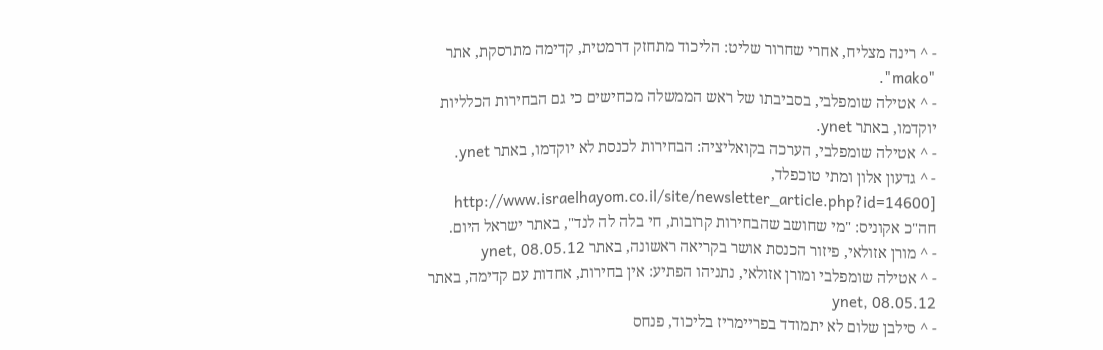- ^ רינה מצליח, אחרי שחרור שליט: הליכוד מתחזק דרמטית, קדימה מתרסקת, אתר "mako".
- ^ אטילה שומפלבי, בסביבתו של ראש הממשלה מכחישים כי גם הבחירות הכלליות יוקדמו, באתר ynet.
- ^ אטילה שומפלבי, הערכה בקואליציה: הבחירות לכנסת לא יוקדמו, באתר ynet.
- ^ גדעון אלון ומתי טוכפלד, [http://www.israelhayom.co.il/site/newsletter_article.php?id=14600 חה"כ אקוניס: "מי שחושב שהבחירות קרובות, חי בלה לה לנד", באתר ישראל היום.
- ^ מורן אזולאי, פיזור הכנסת אושר בקריאה ראשונה, באתר ynet, 08.05.12
- ^ אטילה שומפלבי ומורן אזולאי, נתניהו הפתיע: אין בחירות, אחדות עם קדימה, באתר ynet, 08.05.12
- ^ סילבן שלום לא יתמודד בפריימריז בליכוד, פנחס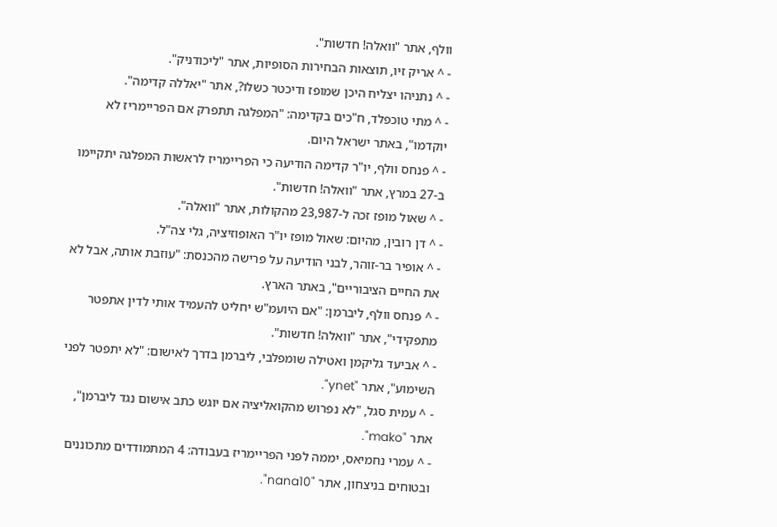וולף, אתר "וואלה! חדשות".
- ^ אריק זיו, תוצאות הבחירות הסופיות, אתר "ליכודניק".
- ^ נתניהו יצליח היכן שמופז ודיכטר כשלו?, אתר "יאללה קדימה".
- ^ מתי טוכפלד, ח"כים בקדימה: "המפלגה תתפרק אם הפריימריז לא יוקדמו", באתר ישראל היום.
- ^ פנחס וולף, יו"ר קדימה הודיעה כי הפריימריז לראשות המפלגה יתקיימו ב-27 במרץ, אתר "וואלה! חדשות".
- ^ שאול מופז זכה ל-23,987 מהקולות, אתר "וואלה".
- ^ דן רובין, מהיום: שאול מופז יו"ר האופוזיציה, גלי צה"ל.
- ^ אופיר בר-זוהר, לבני הודיעה על פרישה מהכנסת: "עוזבת אותה, אבל לא את החיים הציבוריים", באתר הארץ.
- ^ פנחס וולף, ליברמן: "אם היועמ"ש יחליט להעמיד אותי לדין אתפטר מתפקידי", אתר "וואלה! חדשות".
- ^ אביעד גליקמן ואטילה שומפלבי, ליברמן בדרך לאישום: "לא יתפטר לפני השימוע", אתר "ynet".
- ^ עמית סגל, "לא נפרוש מהקואליציה אם יוגש כתב אישום נגד ליברמן", אתר "mako".
- ^ עמרי נחמיאס, יממה לפני הפריימריז בעבודה: 4 המתמודדים מתכוננים ובטוחים בניצחון, אתר "nana10".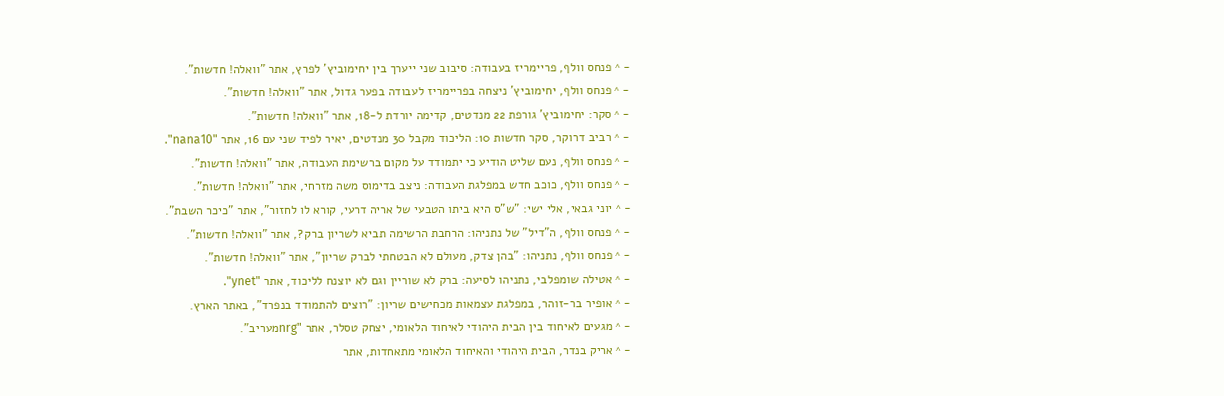- ^ פנחס וולף, פריימריז בעבודה: סיבוב שני ייערך בין יחימוביץ' לפרץ, אתר "וואלה! חדשות".
- ^ פנחס וולף, יחימוביץ' ניצחה בפריימריז לעבודה בפער גדול, אתר "וואלה! חדשות".
- ^ סקר: יחימוביץ' גורפת 22 מנדטים, קדימה יורדת ל-18, אתר "וואלה! חדשות".
- ^ רביב דרוקר, סקר חדשות 10: הליכוד מקבל 30 מנדטים, יאיר לפיד שני עם 16, אתר "nana10".
- ^ פנחס וולף, נעם שליט הודיע כי יתמודד על מקום ברשימת העבודה, אתר "וואלה! חדשות".
- ^ פנחס וולף, כוכב חדש במפלגת העבודה: ניצב בדימוס משה מזרחי, אתר "וואלה! חדשות".
- ^ יוני גבאי, אלי ישי: "ש"ס היא ביתו הטבעי של אריה דרעי, קורא לו לחזור", אתר "כיכר השבת".
- ^ פנחס וולף, ה"דיל" של נתניהו: הרחבת הרשימה תביא לשריון ברק?, אתר "וואלה! חדשות".
- ^ פנחס וולף, נתניהו: "בהן צדק, מעולם לא הבטחתי לברק שריון", אתר "וואלה! חדשות".
- ^ אטילה שומפלבי, נתניהו לסיעה: ברק לא שוריין וגם לא יוצנח לליכוד, אתר "ynet".
- ^ אופיר בר-זוהר, במפלגת עצמאות מכחישים שריון: "רוצים להתמודד בנפרד", באתר הארץ.
- ^ מגעים לאיחוד בין הבית היהודי לאיחוד הלאומי, יצחק טסלר, אתר "nrgמעריב".
- ^ אריק בנדר, הבית היהודי והאיחוד הלאומי מתאחדות, אתר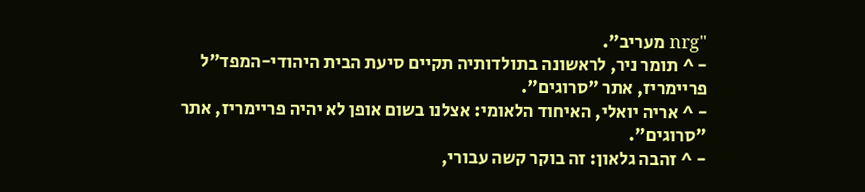"nrg מעריב".
- ^ תומר ניר, לראשונה בתולדותיה תקיים סיעת הבית היהודי-המפד"ל פריימריז, אתר "סרוגים".
- ^ אריה יואלי, האיחוד הלאומי: אצלנו בשום אופן לא יהיה פריימריז, אתר "סרוגים".
- ^ זהבה גלאון: זה בוקר קשה עבורי,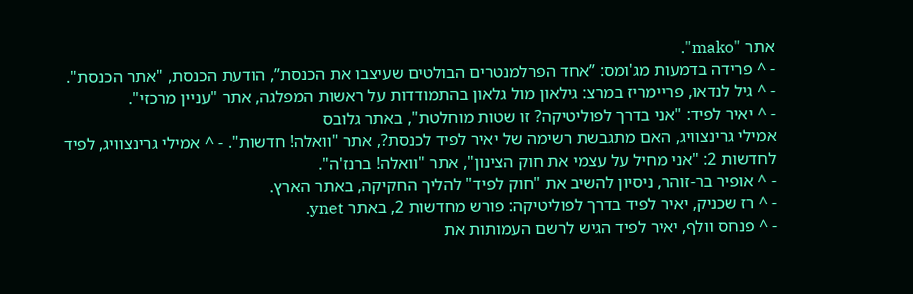אתר "mako".
- ^ פרידה בדמעות מג'ומס: ”אחד הפרלמנטרים הבולטים שעיצבו את הכנסת”, הודעת הכנסת, "אתר הכנסת".
- ^ גיל לנדאו, פריימריז במרצ: גילאון מול גלאון בהתמודדות על ראשות המפלגה, אתר "עניין מרכזי".
- ^ יאיר לפיד: "אני בדרך לפוליטיקה? זו שטות מוחלטת", באתר גלובס
אמילי גרינצוויג, האם מתגבשת רשימה של יאיר לפיד לכנסת?, אתר "וואלה! חדשות". - ^ אמילי גרינצוויג, לפיד לחדשות 2: "אני מחיל על עצמי את חוק הצינון", אתר "וואלה! ברנז'ה".
- ^ אופיר בר-זוהר, ניסיון להשיב את "חוק לפיד" להליך החקיקה, באתר הארץ.
- ^ רז שכניק, יאיר לפיד בדרך לפוליטיקה: פורש מחדשות 2, באתר ynet.
- ^ פנחס וולף, יאיר לפיד הגיש לרשם העמותות את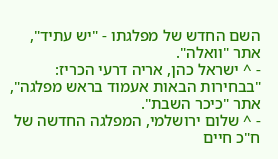השם החדש של מפלגתו - "יש עתיד", אתר "וואלה".
- ^ ישראל כהן, אריה דרעי הכריז: "בבחירות הבאות אעמוד בראש מפלגה", אתר "כיכר השבת".
- ^ שלום ירושלמי, המפלגה החדשה של ח"כ חיים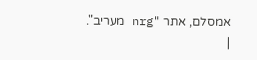אמסלם, אתר "nrg מעריב".
|